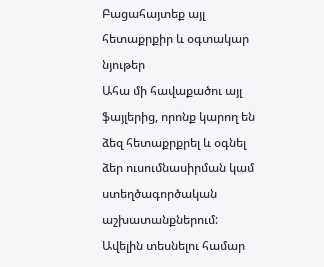Բացահայտեք այլ հետաքրքիր և օգտակար նյութեր
Ահա մի հավաքածու այլ ֆայլերից, որոնք կարող են ձեզ հետաքրքրել և օգնել ձեր ուսումնասիրման կամ ստեղծագործական աշխատանքներում: Ավելին տեսնելու համար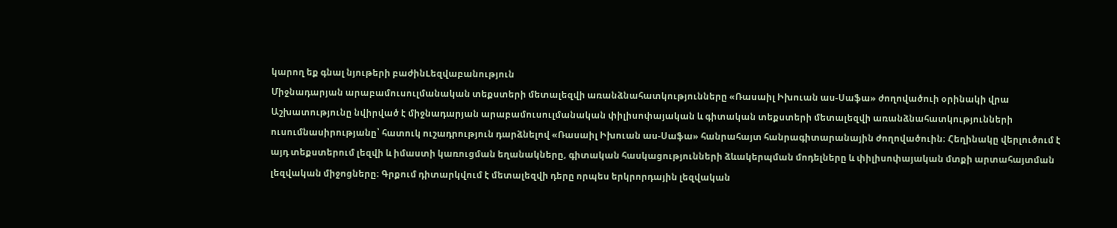կարող եք գնալ նյութերի բաժինLեզվաբանություն
Միջնադարյան արաբամուսուլմանական տեքստերի մետալեզվի առանձնահատկությունները «Ռասաիլ Իխուան աս-Սաֆա» ժողովածուի օրինակի վրա
Աշխատությունը նվիրված է միջնադարյան արաբամուսուլմանական փիլիսոփայական և գիտական տեքստերի մետալեզվի առանձնահատկությունների ուսումնասիրությանը՝ հատուկ ուշադրություն դարձնելով «Ռասաիլ Իխուան աս-Սաֆա» հանրահայտ հանրագիտարանային ժողովածուին։ Հեղինակը վերլուծում է այդ տեքստերում լեզվի և իմաստի կառուցման եղանակները, գիտական հասկացությունների ձևակերպման մոդելները և փիլիսոփայական մտքի արտահայտման լեզվական միջոցները։ Գրքում դիտարկվում է մետալեզվի դերը որպես երկրորդային լեզվական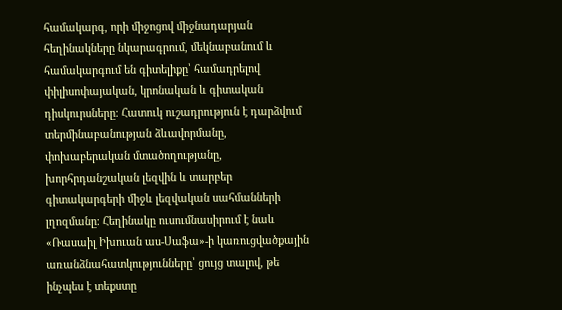համակարգ, որի միջոցով միջնադարյան հեղինակները նկարագրում, մեկնաբանում և համակարգում են գիտելիքը՝ համադրելով փիլիսոփայական, կրոնական և գիտական դիսկուրսները։ Հատուկ ուշադրություն է դարձվում տերմինաբանության ձևավորմանը, փոխաբերական մտածողությանը, խորհրդանշական լեզվին և տարբեր գիտակարգերի միջև լեզվական սահմանների լղոզմանը։ Հեղինակը ուսումնասիրում է նաև «Ռասաիլ Իխուան աս-Սաֆա»-ի կառուցվածքային առանձնահատկությունները՝ ցույց տալով, թե ինչպես է տեքստը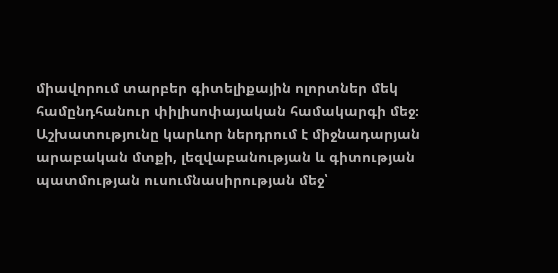միավորում տարբեր գիտելիքային ոլորտներ մեկ համընդհանուր փիլիսոփայական համակարգի մեջ։ Աշխատությունը կարևոր ներդրում է միջնադարյան արաբական մտքի, լեզվաբանության և գիտության պատմության ուսումնասիրության մեջ՝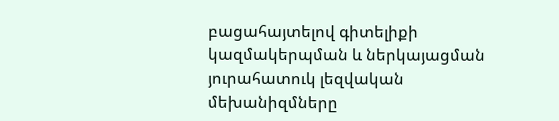բացահայտելով գիտելիքի կազմակերպման և ներկայացման յուրահատուկ լեզվական մեխանիզմները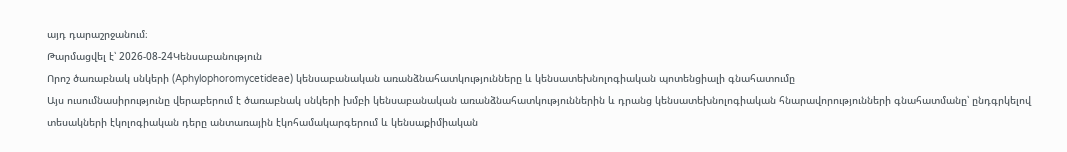այդ դարաշրջանում։
Թարմացվել է՝ 2026-08-24Կենսաբանություն
Որոշ ծառաբնակ սնկերի (Aphylophoromycetideae) կենսաբանական առանձնահատկությունները և կենսատեխնոլոգիական պոտենցիալի գնահատումը
Այս ուսումնասիրությունը վերաբերում է ծառաբնակ սնկերի խմբի կենսաբանական առանձնահատկություններին և դրանց կենսատեխնոլոգիական հնարավորությունների գնահատմանը՝ ընդգրկելով տեսակների էկոլոգիական դերը անտառային էկոհամակարգերում և կենսաքիմիական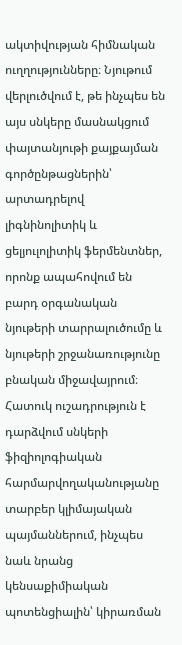ակտիվության հիմնական ուղղությունները։ Նյութում վերլուծվում է, թե ինչպես են այս սնկերը մասնակցում փայտանյութի քայքայման գործընթացներին՝ արտադրելով լիգնինոլիտիկ և ցելյուլոլիտիկ ֆերմենտներ, որոնք ապահովում են բարդ օրգանական նյութերի տարրալուծումը և նյութերի շրջանառությունը բնական միջավայրում։ Հատուկ ուշադրություն է դարձվում սնկերի ֆիզիոլոգիական հարմարվողականությանը տարբեր կլիմայական պայմաններում, ինչպես նաև նրանց կենսաքիմիական պոտենցիալին՝ կիրառման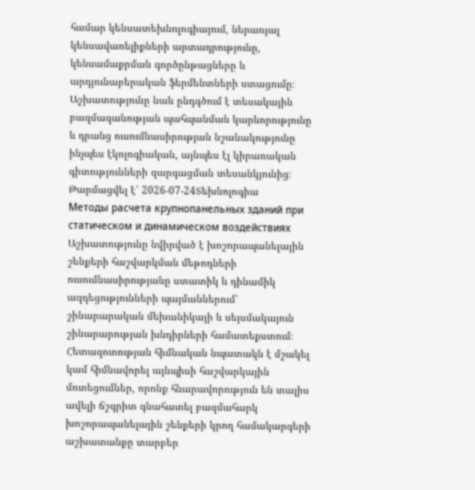համար կենսատեխնոլոգիայում, ներառյալ կենսավառելիքների արտադրությունը, կենսամաքրման գործընթացները և արդյունաբերական ֆերմենտների ստացումը։ Աշխատությունը նաև ընդգծում է տեսակային բազմազանության պահպանման կարևորությունը և դրանց ուսումնասիրության նշանակությունը ինչպես էկոլոգիական, այնպես էլ կիրառական գիտությունների զարգացման տեսանկյունից։
Թարմացվել է՝ 2026-07-24Տեխնոլոգիա
Методы расчета крупнопанельных зданий при статическом и динамическом воздействиях
Աշխատությունը նվիրված է խոշորապանելային շենքերի հաշվարկման մեթոդների ուսումնասիրությանը ստատիկ և դինամիկ ազդեցությունների պայմաններում՝ շինարարական մեխանիկայի և սեյսմակայուն շինարարության խնդիրների համատեքստում։ Հետազոտության հիմնական նպատակն է մշակել կամ հիմնավորել այնպիսի հաշվարկային մոտեցումներ, որոնք հնարավորություն են տալիս ավելի ճշգրիտ գնահատել բազմահարկ խոշորապանելային շենքերի կրող համակարգերի աշխատանքը տարբեր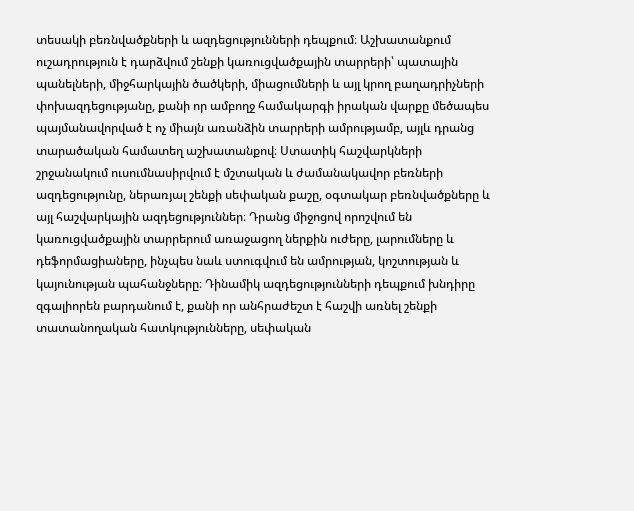տեսակի բեռնվածքների և ազդեցությունների դեպքում։ Աշխատանքում ուշադրություն է դարձվում շենքի կառուցվածքային տարրերի՝ պատային պանելների, միջհարկային ծածկերի, միացումների և այլ կրող բաղադրիչների փոխազդեցությանը, քանի որ ամբողջ համակարգի իրական վարքը մեծապես պայմանավորված է ոչ միայն առանձին տարրերի ամրությամբ, այլև դրանց տարածական համատեղ աշխատանքով։ Ստատիկ հաշվարկների շրջանակում ուսումնասիրվում է մշտական և ժամանակավոր բեռների ազդեցությունը, ներառյալ շենքի սեփական քաշը, օգտակար բեռնվածքները և այլ հաշվարկային ազդեցություններ։ Դրանց միջոցով որոշվում են կառուցվածքային տարրերում առաջացող ներքին ուժերը, լարումները և դեֆորմացիաները, ինչպես նաև ստուգվում են ամրության, կոշտության և կայունության պահանջները։ Դինամիկ ազդեցությունների դեպքում խնդիրը զգալիորեն բարդանում է, քանի որ անհրաժեշտ է հաշվի առնել շենքի տատանողական հատկությունները, սեփական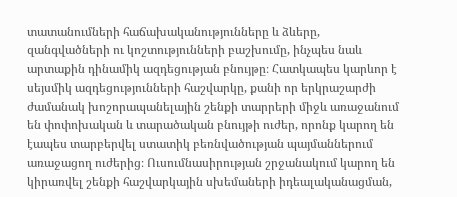տատանումների հաճախականությունները և ձևերը, զանգվածների ու կոշտությունների բաշխումը, ինչպես նաև արտաքին դինամիկ ազդեցության բնույթը։ Հատկապես կարևոր է սեյսմիկ ազդեցությունների հաշվարկը, քանի որ երկրաշարժի ժամանակ խոշորապանելային շենքի տարրերի միջև առաջանում են փոփոխական և տարածական բնույթի ուժեր, որոնք կարող են էապես տարբերվել ստատիկ բեռնվածության պայմաններում առաջացող ուժերից։ Ուսումնասիրության շրջանակում կարող են կիրառվել շենքի հաշվարկային սխեմաների իդեալականացման,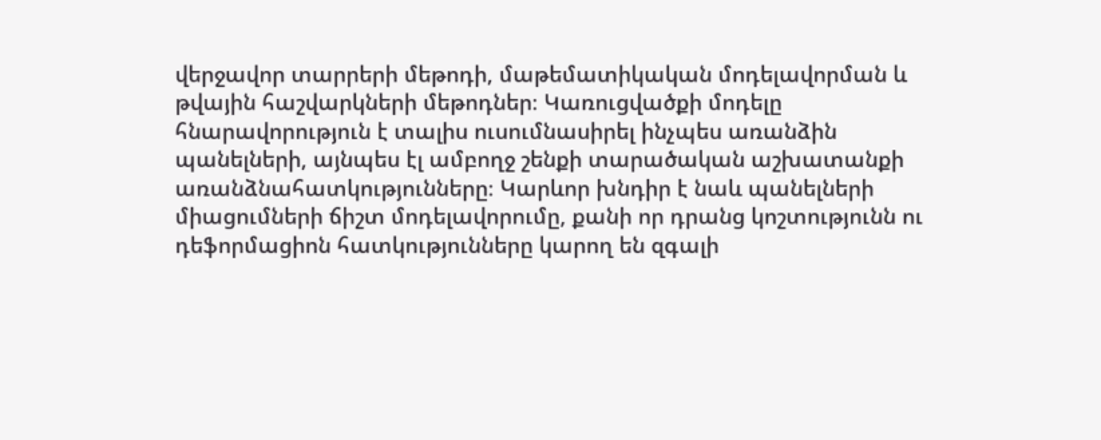վերջավոր տարրերի մեթոդի, մաթեմատիկական մոդելավորման և թվային հաշվարկների մեթոդներ։ Կառուցվածքի մոդելը հնարավորություն է տալիս ուսումնասիրել ինչպես առանձին պանելների, այնպես էլ ամբողջ շենքի տարածական աշխատանքի առանձնահատկությունները։ Կարևոր խնդիր է նաև պանելների միացումների ճիշտ մոդելավորումը, քանի որ դրանց կոշտությունն ու դեֆորմացիոն հատկությունները կարող են զգալի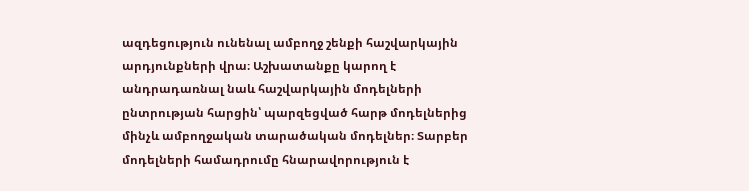ազդեցություն ունենալ ամբողջ շենքի հաշվարկային արդյունքների վրա։ Աշխատանքը կարող է անդրադառնալ նաև հաշվարկային մոդելների ընտրության հարցին՝ պարզեցված հարթ մոդելներից մինչև ամբողջական տարածական մոդելներ։ Տարբեր մոդելների համադրումը հնարավորություն է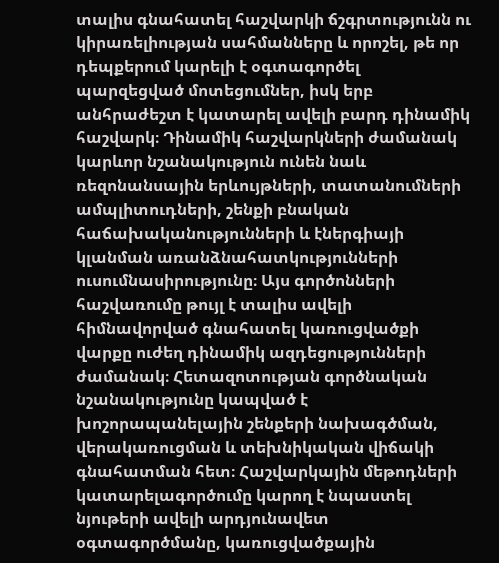տալիս գնահատել հաշվարկի ճշգրտությունն ու կիրառելիության սահմանները և որոշել, թե որ դեպքերում կարելի է օգտագործել պարզեցված մոտեցումներ, իսկ երբ անհրաժեշտ է կատարել ավելի բարդ դինամիկ հաշվարկ։ Դինամիկ հաշվարկների ժամանակ կարևոր նշանակություն ունեն նաև ռեզոնանսային երևույթների, տատանումների ամպլիտուդների, շենքի բնական հաճախականությունների և էներգիայի կլանման առանձնահատկությունների ուսումնասիրությունը։ Այս գործոնների հաշվառումը թույլ է տալիս ավելի հիմնավորված գնահատել կառուցվածքի վարքը ուժեղ դինամիկ ազդեցությունների ժամանակ։ Հետազոտության գործնական նշանակությունը կապված է խոշորապանելային շենքերի նախագծման, վերակառուցման և տեխնիկական վիճակի գնահատման հետ։ Հաշվարկային մեթոդների կատարելագործումը կարող է նպաստել նյութերի ավելի արդյունավետ օգտագործմանը, կառուցվածքային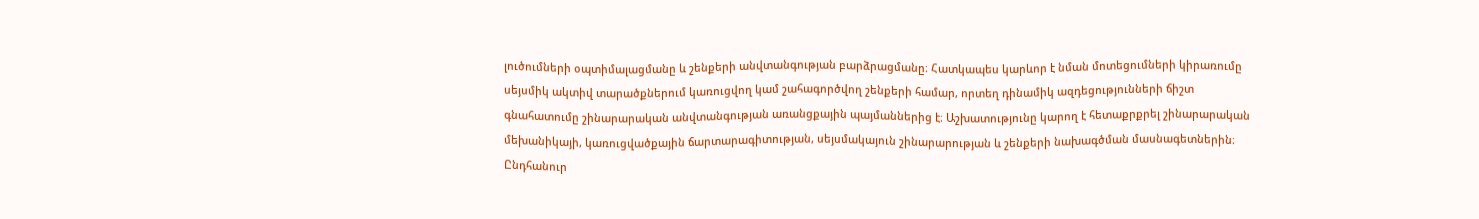լուծումների օպտիմալացմանը և շենքերի անվտանգության բարձրացմանը։ Հատկապես կարևոր է նման մոտեցումների կիրառումը սեյսմիկ ակտիվ տարածքներում կառուցվող կամ շահագործվող շենքերի համար, որտեղ դինամիկ ազդեցությունների ճիշտ գնահատումը շինարարական անվտանգության առանցքային պայմաններից է։ Աշխատությունը կարող է հետաքրքրել շինարարական մեխանիկայի, կառուցվածքային ճարտարագիտության, սեյսմակայուն շինարարության և շենքերի նախագծման մասնագետներին։ Ընդհանուր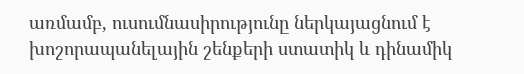առմամբ, ուսումնասիրությունը ներկայացնում է խոշորապանելային շենքերի ստատիկ և դինամիկ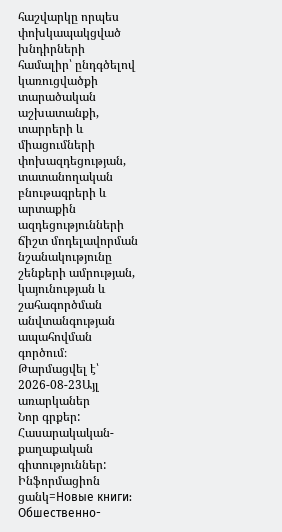հաշվարկը որպես փոխկապակցված խնդիրների համալիր՝ ընդգծելով կառուցվածքի տարածական աշխատանքի, տարրերի և միացումների փոխազդեցության, տատանողական բնութագրերի և արտաքին ազդեցությունների ճիշտ մոդելավորման նշանակությունը շենքերի ամրության, կայունության և շահագործման անվտանգության ապահովման գործում։
Թարմացվել է՝ 2026-08-23Այլ առարկաներ
Նոր գրքեր: Հասարակական-քաղաքական գիտություններ: Ինֆորմացիոն ցանկ=Новые книги: Обшественно-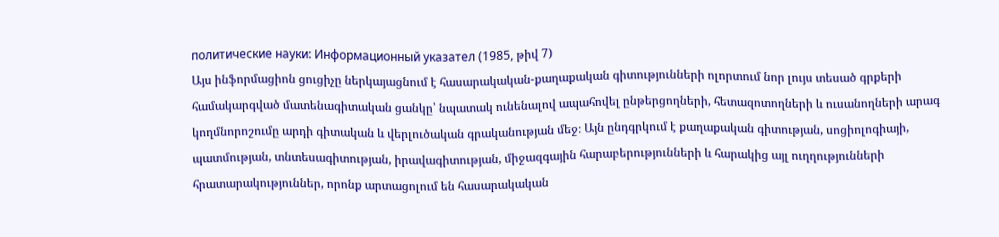политические науки: Информационный указател (1985, թիվ 7)
Այս ինֆորմացիոն ցուցիչը ներկայացնում է հասարակական-քաղաքական գիտությունների ոլորտում նոր լույս տեսած գրքերի համակարգված մատենագիտական ցանկը՝ նպատակ ունենալով ապահովել ընթերցողների, հետազոտողների և ուսանողների արագ կողմնորոշումը արդի գիտական և վերլուծական գրականության մեջ։ Այն ընդգրկում է քաղաքական գիտության, սոցիոլոգիայի, պատմության, տնտեսագիտության, իրավագիտության, միջազգային հարաբերությունների և հարակից այլ ուղղությունների հրատարակություններ, որոնք արտացոլում են հասարակական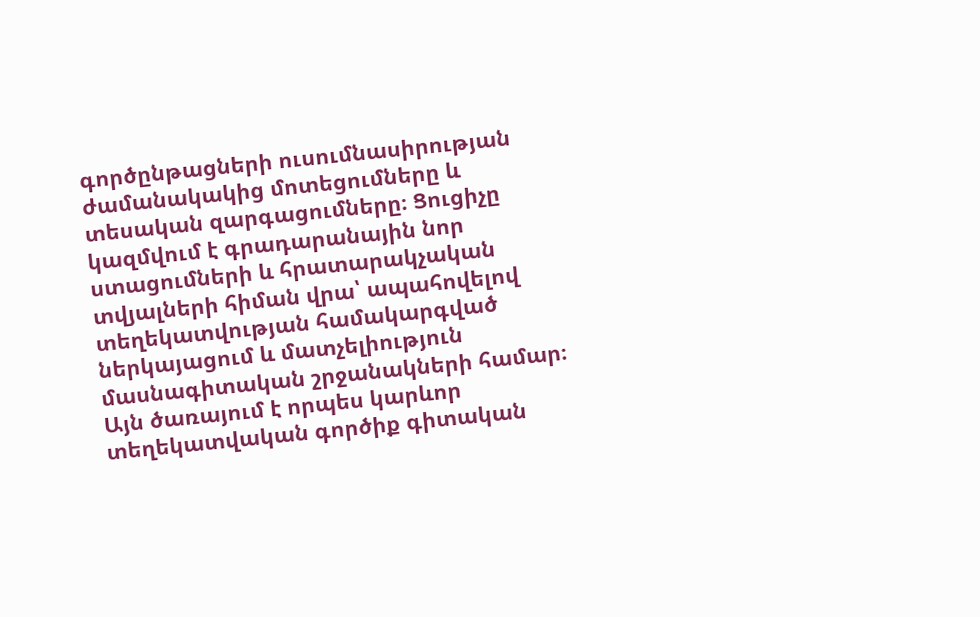գործընթացների ուսումնասիրության ժամանակակից մոտեցումները և տեսական զարգացումները։ Ցուցիչը կազմվում է գրադարանային նոր ստացումների և հրատարակչական տվյալների հիման վրա՝ ապահովելով տեղեկատվության համակարգված ներկայացում և մատչելիություն մասնագիտական շրջանակների համար։ Այն ծառայում է որպես կարևոր տեղեկատվական գործիք գիտական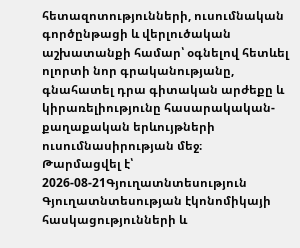հետազոտությունների, ուսումնական գործընթացի և վերլուծական աշխատանքի համար՝ օգնելով հետևել ոլորտի նոր գրականությանը, գնահատել դրա գիտական արժեքը և կիրառելիությունը հասարակական-քաղաքական երևույթների ուսումնասիրության մեջ։
Թարմացվել է՝ 2026-08-21Գյուղատնտեսություն
Գյուղատնտեսության էկոնոմիկայի հասկացությունների և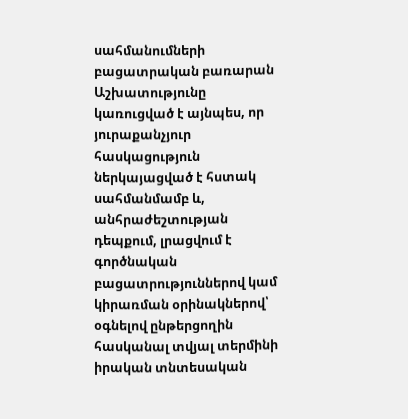սահմանումների բացատրական բառարան
Աշխատությունը կառուցված է այնպես, որ յուրաքանչյուր հասկացություն ներկայացված է հստակ սահմանմամբ և, անհրաժեշտության դեպքում, լրացվում է գործնական բացատրություններով կամ կիրառման օրինակներով՝ օգնելով ընթերցողին հասկանալ տվյալ տերմինի իրական տնտեսական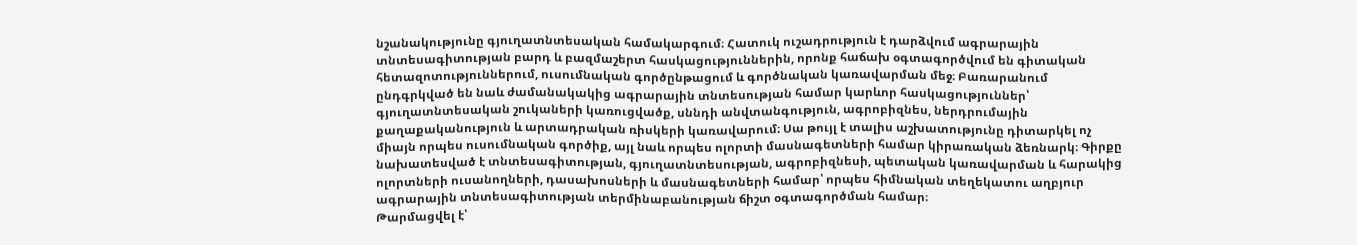նշանակությունը գյուղատնտեսական համակարգում։ Հատուկ ուշադրություն է դարձվում ագրարային տնտեսագիտության բարդ և բազմաշերտ հասկացություններին, որոնք հաճախ օգտագործվում են գիտական հետազոտություններում, ուսումնական գործընթացում և գործնական կառավարման մեջ։ Բառարանում ընդգրկված են նաև ժամանակակից ագրարային տնտեսության համար կարևոր հասկացություններ՝ գյուղատնտեսական շուկաների կառուցվածք, սննդի անվտանգություն, ագրոբիզնես, ներդրումային քաղաքականություն և արտադրական ռիսկերի կառավարում։ Սա թույլ է տալիս աշխատությունը դիտարկել ոչ միայն որպես ուսումնական գործիք, այլ նաև որպես ոլորտի մասնագետների համար կիրառական ձեռնարկ։ Գիրքը նախատեսված է տնտեսագիտության, գյուղատնտեսության, ագրոբիզնեսի, պետական կառավարման և հարակից ոլորտների ուսանողների, դասախոսների և մասնագետների համար՝ որպես հիմնական տեղեկատու աղբյուր ագրարային տնտեսագիտության տերմինաբանության ճիշտ օգտագործման համար։
Թարմացվել է՝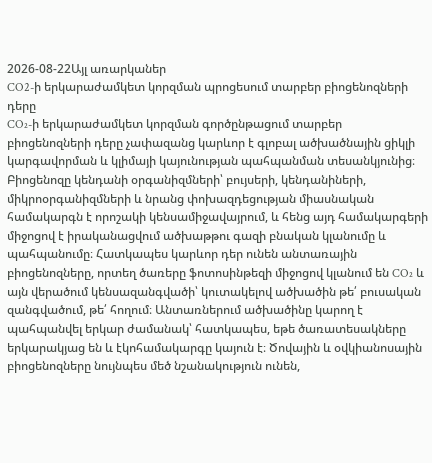2026-08-22Այլ առարկաներ
CO2-ի երկարաժամկետ կորզման պրոցեսում տարբեր բիոցենոզների դերը
CO₂-ի երկարաժամկետ կորզման գործընթացում տարբեր բիոցենոզների դերը չափազանց կարևոր է գլոբալ ածխածնային ցիկլի կարգավորման և կլիմայի կայունության պահպանման տեսանկյունից։ Բիոցենոզը կենդանի օրգանիզմների՝ բույսերի, կենդանիների, միկրոօրգանիզմների և նրանց փոխազդեցության միասնական համակարգն է որոշակի կենսամիջավայրում, և հենց այդ համակարգերի միջոցով է իրականացվում ածխաթթու գազի բնական կլանումը և պահպանումը։ Հատկապես կարևոր դեր ունեն անտառային բիոցենոզները, որտեղ ծառերը ֆոտոսինթեզի միջոցով կլանում են CO₂ և այն վերածում կենսազանգվածի՝ կուտակելով ածխածին թե՛ բուսական զանգվածում, թե՛ հողում։ Անտառներում ածխածինը կարող է պահպանվել երկար ժամանակ՝ հատկապես, եթե ծառատեսակները երկարակյաց են և էկոհամակարգը կայուն է։ Ծովային և օվկիանոսային բիոցենոզները նույնպես մեծ նշանակություն ունեն,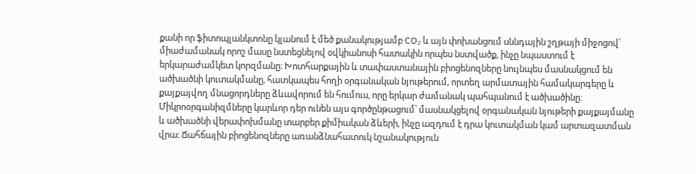քանի որ ֆիտոպլանկտոնը կլանում է մեծ քանակությամբ CO₂ և այն փոխանցում սննդային շղթայի միջոցով՝ միաժամանակ որոշ մասը նստեցնելով օվկիանոսի հատակին որպես նստվածք, ինչը նպաստում է երկարաժամկետ կորզմանը։ Խոտհարքային և տափաստանային բիոցենոզները նույնպես մասնակցում են ածխածնի կուտակմանը, հատկապես հողի օրգանական նյութերում, որտեղ արմատային համակարգերը և քայքայվող մնացորդները ձևավորում են հումուս, որը երկար ժամանակ պահպանում է ածխածինը։ Միկրոօրգանիզմները կարևոր դեր ունեն այս գործընթացում՝ մասնակցելով օրգանական նյութերի քայքայմանը և ածխածնի վերափոխմանը տարբեր քիմիական ձևերի, ինչը ազդում է դրա կուտակման կամ արտազատման վրա։ Ճահճային բիոցենոզները առանձնահատուկ նշանակություն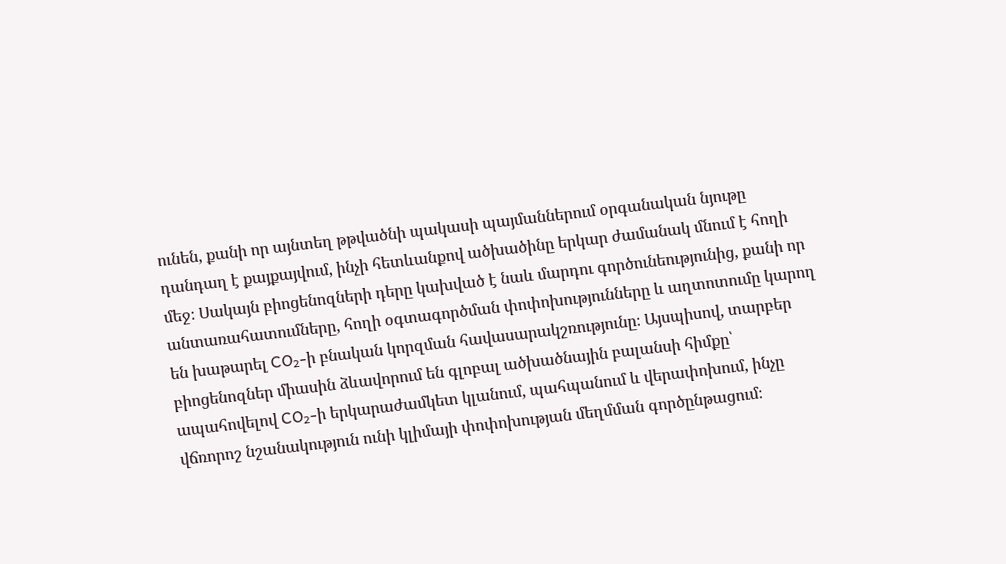ունեն, քանի որ այնտեղ թթվածնի պակասի պայմաններում օրգանական նյութը դանդաղ է քայքայվում, ինչի հետևանքով ածխածինը երկար ժամանակ մնում է հողի մեջ։ Սակայն բիոցենոզների դերը կախված է նաև մարդու գործունեությունից, քանի որ անտառահատումները, հողի օգտագործման փոփոխությունները և աղտոտումը կարող են խաթարել CO₂-ի բնական կորզման հավասարակշռությունը։ Այսպիսով, տարբեր բիոցենոզներ միասին ձևավորում են գլոբալ ածխածնային բալանսի հիմքը՝ ապահովելով CO₂-ի երկարաժամկետ կլանում, պահպանում և վերափոխում, ինչը վճռորոշ նշանակություն ունի կլիմայի փոփոխության մեղմման գործընթացում։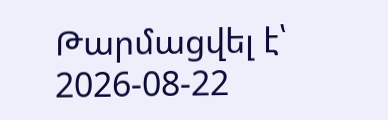Թարմացվել է՝ 2026-08-22